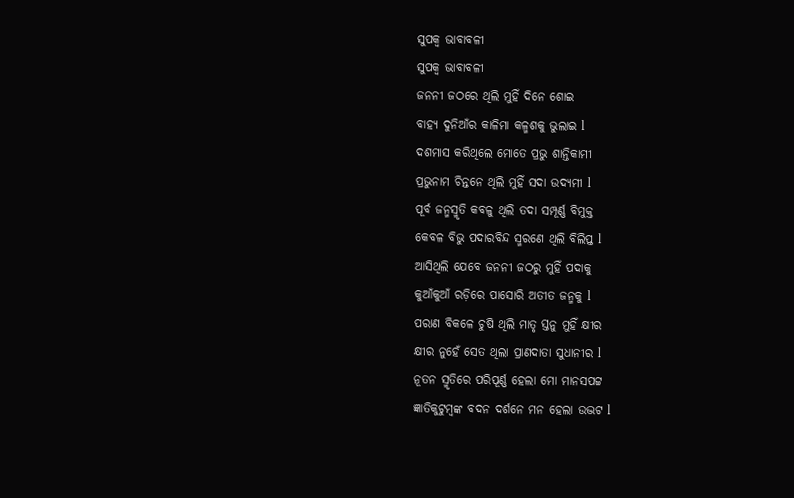ସୁପକ୍ଵ ଭାବାବଳୀ
ସୁପକ୍ଵ ଭାବାବଳୀ
ଜନନୀ ଜଠରେ ଥିଲି ମୁହିଁ ଦିନେ ଶୋଇ
ବାହ୍ୟ ଦୁନିଆଁର କାଳିମା କଳ୍ମଶକୁ ଭୁଲାଇ l
ଦଶମାସ କରିଥିଲେ ମୋତେ ପ୍ରଭୁ ଶାନ୍ତିକାମୀ
ପ୍ରଭୁନାମ ଚିନ୍ତନେ ଥିଲି ମୁହିଁ ସଦା ଉଦ୍ୟମୀ l
ପୂର୍ବ ଜନ୍ମସ୍ମୃତି କବଳୁ ଥିଲି ତଦା ସମ୍ପୂର୍ଣ୍ଣ ବିମୁକ୍ତ
କେବଳ ବିଭୁ ପଦାରବିନ୍ଦ ସ୍ମରଣେ ଥିଲି ବିଲିପ୍ତ l
ଆସିଥିଲି ଯେବେ ଜନନୀ ଜଠରୁ ମୁହିଁ ପଦାକୁ
କୁଆଁକୁଆଁ ରଡ଼ିରେ ପାସୋରି ଅତୀତ ଜନ୍ମକୁ l
ପରାଣ ବିକଳେ ଚୁଷି ଥିଲି ମାତୃ ସ୍ତନୁ ମୁହିଁ କ୍ଷୀର
କ୍ଷୀର ନୁହେଁ ସେତ ଥିଲା ପ୍ରାଣଦାତା ସୁଧାନୀର l
ନୂତନ ସ୍ମୃତିରେ ପରିପୂର୍ଣ୍ଣ ହେଲା ମୋ ମାନସପଟ୍ଟ
ଜ୍ଞାତିକୁଟୁମ୍ବଙ୍କ ବଦନ ଦର୍ଶନେ ମନ ହେଲା ଉଦ୍ଭଟ l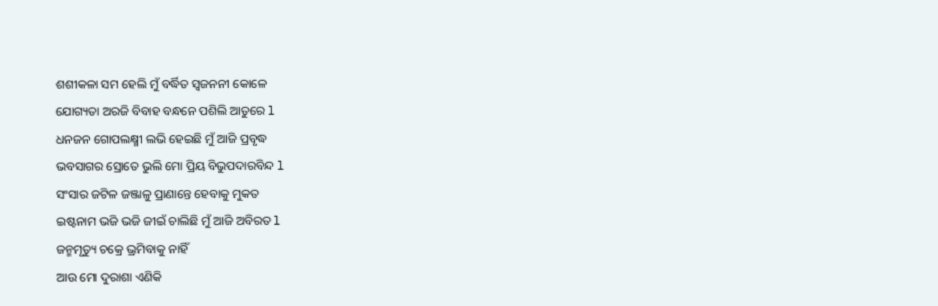ଶଶୀକଳା ସମ ହେଲି ମୁଁ ବର୍ଦ୍ଧିତ ସ୍ୱଜନନୀ କୋଳେ
ଯୋଗ୍ୟତା ଅରଜି ବିବାହ ବନ୍ଧନେ ପଶିଲି ଆତୁରେ l
ଧନଜନ ଗୋପଲକ୍ଷ୍ମୀ ଲଭି ହେଇଛି ମୁଁ ଆଜି ପ୍ରବୃଦ୍ଧ
ଭବସାଗର ସ୍ରୋତେ ଭୁଲି ମୋ ପ୍ରିୟ ବିଭୁପଦାରବିନ୍ଦ l
ସଂସାର ଜଟିଳ ଜଞ୍ଜାଳୁ ପ୍ରାଣାନ୍ତେ ହେବାକୁ ମୁକତ
ଇଷ୍ଟନାମ ଭଜି ଭଜି ଜୀଇଁ ଚାଲିଛି ମୁଁ ଆଜି ଅବିରତ l
ଜନ୍ମମୃତ୍ୟୁ ଚକ୍ରେ ଭ୍ରମିବାକୁ ନାହିଁ
ଆଉ ମୋ ଦୁରାଶା ଏଣିକି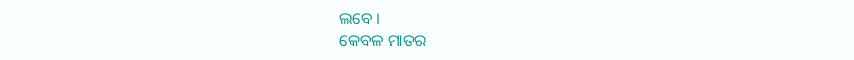ଲବେ ।
କେବଳ ମାତର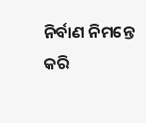ନିର୍ବାଣ ନିମନ୍ତେ
କରି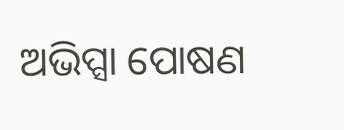ଅଭିପ୍ସା ପୋଷଣ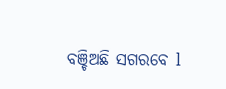ବଞ୍ଚିଅଛି ସଗରବେ l